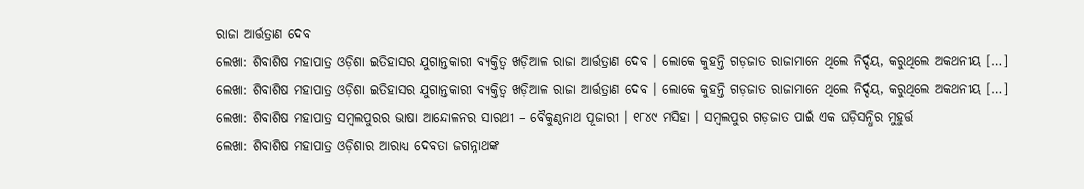ରାଜା ଆର୍ତ୍ତତ୍ରାଣ ଦେବ
ଲେଖା: ଶିବାଶିଷ ମହାପାତ୍ର ଓଡ଼ିଶା ଇତିହାସର ଯୁଗାନ୍ତକାରୀ ବ୍ୟକ୍ତିତ୍ଵ ଖଡ଼ିଆଳ ରାଜା ଆର୍ତ୍ତତ୍ରାଣ ଦେବ । ଲୋକେ କୁହନ୍ତି ଗଡ଼ଜାତ ରାଜାମାନେ ଥିଲେ ନିର୍ଦ୍ଦୟ, କରୁଥିଲେ ଅକଥନୀୟ […]
ଲେଖା: ଶିବାଶିଷ ମହାପାତ୍ର ଓଡ଼ିଶା ଇତିହାସର ଯୁଗାନ୍ତକାରୀ ବ୍ୟକ୍ତିତ୍ଵ ଖଡ଼ିଆଳ ରାଜା ଆର୍ତ୍ତତ୍ରାଣ ଦେବ । ଲୋକେ କୁହନ୍ତି ଗଡ଼ଜାତ ରାଜାମାନେ ଥିଲେ ନିର୍ଦ୍ଦୟ, କରୁଥିଲେ ଅକଥନୀୟ […]
ଲେଖା: ଶିବାଶିଷ ମହାପାତ୍ର ସମ୍ବଲପୁରର ଭାଷା ଆନ୍ଦୋଳନର ସାରଥୀ – ବୈକୁଣ୍ଠନାଥ ପୂଜାରୀ । ୧୮୪୯ ମସିହା । ସମ୍ବଲପୁର ଗଡ଼ଜାତ ପାଇଁ ଏକ ଘଡ଼ିସନ୍ଧିର ମୁହୁର୍ତ୍ତ
ଲେଖା: ଶିବାଶିଷ ମହାପାତ୍ର ଓଡ଼ିଶାର ଆରାଧ୍ୟ ଦେବତା ଜଗନ୍ନାଥଙ୍କ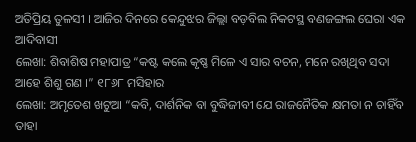ଅତିପ୍ରିୟ ତୁଳସୀ । ଆଜିର ଦିନରେ କେନ୍ଦୁଝର ଜିଲ୍ଲା ବଡ଼ବିଲ ନିକଟସ୍ଥ ବଣଜଙ୍ଗଲ ଘେରା ଏକ ଆଦିବାସୀ
ଲେଖା: ଶିବାଶିଷ ମହାପାତ୍ର “କଷ୍ଟ କଲେ କୃଷ୍ଣ ମିଳେ ଏ ସାର ବଚନ, ମନେ ରଖିଥିବ ସଦା ଆହେ ଶିଶୁ ଗଣ ।” ୧୮୬୮ ମସିହାର
ଲେଖା: ଅମୃତେଶ ଖଟୁଆ “କବି, ଦାର୍ଶନିକ ବା ବୁଦ୍ଧିଜୀବୀ ଯେ ରାଜନୈତିକ କ୍ଷମତା ନ ଚାହିଁବ ତାହା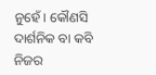ନୁହେଁ। କୌଣସି ଦାର୍ଶନିକ ବା କବି ନିଜର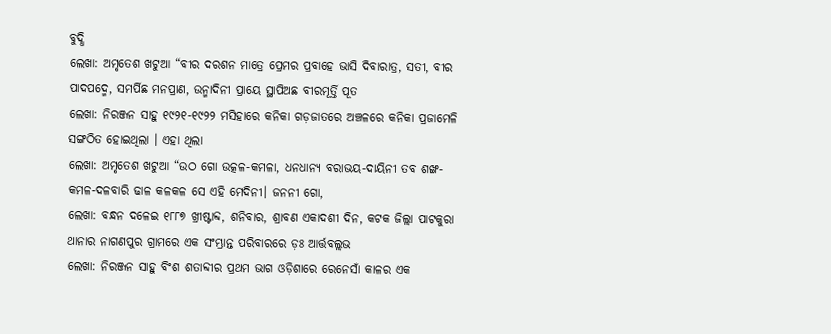ବୁଦ୍ଧି
ଲେଖା: ଅମୃତେଶ ଖଟୁଆ “ବୀର ଦରଶନ ମାତ୍ରେ ପ୍ରେମର ପ୍ରବାହେ ଭାସି ଦିବାରାତ୍ର, ସତୀ, ବୀର ପାଦପଦ୍ମେ, ସମର୍ପିଛ ମନପ୍ରାଣ, ଉନ୍ମାଦିନୀ ପ୍ରାୟେ ସ୍ଥାପିଅଛ ବୀରମୂର୍ତ୍ତି ପୂତ
ଲେଖା: ନିରଞ୍ଜନ ସାହୁ ୧୯୨୧-୧୯୨୨ ମସିହାରେ କନିକା ଗଡ଼ଜାତରେ ଅଞ୍ଚଳରେ କନିକା ପ୍ରଜାମେଳି ସଙ୍ଗଠିତ ହୋଇଥିଲା । ଏହା ଥିଲା
ଲେଖା: ଅମୃତେଶ ଖଟୁଆ “ଉଠ ଗୋ ଉତ୍କଳ-କମଳା, ଧନଧାନ୍ୟ ବରାଭୟ-ଦାୟିନୀ ତବ ଶଙ୍ଖ-କମଳ-ଦଳବାରି ଢାଳ କଳକଳ ସେ ଏହି ମେଦିନୀ। ଜନନୀ ଗୋ,
ଲେଖା: ବନ୍ଧନ ଦଳେଇ ୧୮୮୭ ଖ୍ରୀଷ୍ଟାବ୍ଦ, ଶନିବାର, ଶ୍ରାବଣ ଏକାଦଶୀ ଦିନ, କଟକ ଜିଲ୍ଲା ପାଟକୁରା ଥାନାର ନାଗଣପୁର ଗ୍ରାମରେ ଏକ ସଂମ୍ଭ୍ରାନ୍ତ ପରିବାରରେ ଡ଼ଃ ଆର୍ତ୍ତବଲ୍ଲଭ
ଲେଖା: ନିରଞ୍ଜନ ସାହୁ ବିଂଶ ଶତାବ୍ଦୀର ପ୍ରଥମ ଭାଗ ଓଡ଼ିଶାରେ ରେନେସାଁ କାଳର ଏକ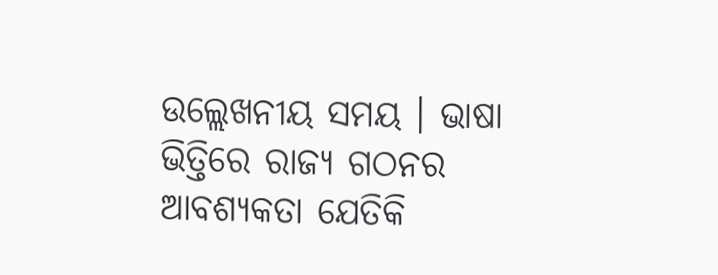ଉଲ୍ଲେଖନୀୟ ସମୟ । ଭାଷା ଭିତ୍ତିରେ ରାଜ୍ୟ ଗଠନର ଆବଶ୍ୟକତା ଯେତିକି